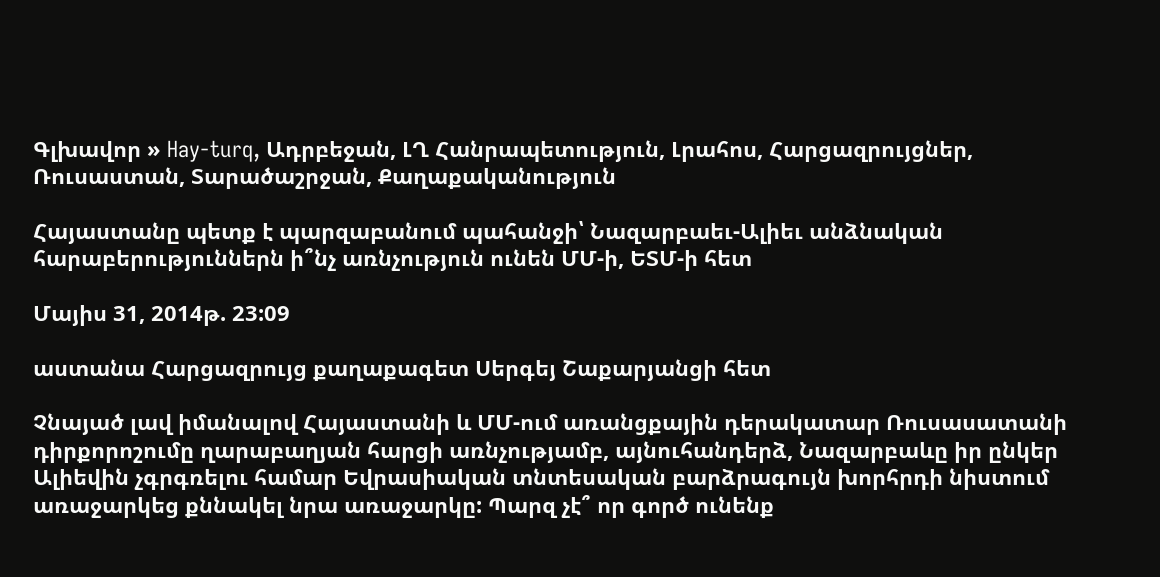Գլխավոր » Hay-turq, Ադրբեջան, ԼՂ Հանրապետություն, Լրահոս, Հարցազրույցներ, Ռուսաստան, Տարածաշրջան, Քաղաքականություն

Հայաստանը պետք է պարզաբանում պահանջի՝ Նազարբաեւ-Ալիեւ անձնական հարաբերություններն ի՞նչ առնչություն ունեն ՄՄ-ի, ԵՏՄ-ի հետ

Մայիս 31, 2014թ. 23:09

աստանա Հարցազրույց քաղաքագետ Սերգեյ Շաքարյանցի հետ

Չնայած լավ իմանալով Հայաստանի և ՄՄ-ում առանցքային դերակատար Ռուսասատանի դիրքորոշումը ղարաբաղյան հարցի առնչությամբ, այնուհանդերձ, Նազարբաևը իր ընկեր Ալիեվին չգրգռելու համար Եվրասիական տնտեսական բարձրագույն խորհրդի նիստում առաջարկեց քննակել նրա առաջարկը: Պարզ չէ՞ որ գործ ունենք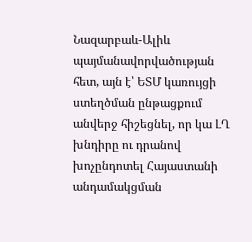Նազարբաև-Ալիև պայմանավորվածության հետ, այն է՝ ԵՏՄ կառույցի ստեղծման ընթացքում անվերջ հիշեցնել, որ կա ԼՂ խնդիրը ու դրանով խոչընդոտել Հայաստանի անդամակցման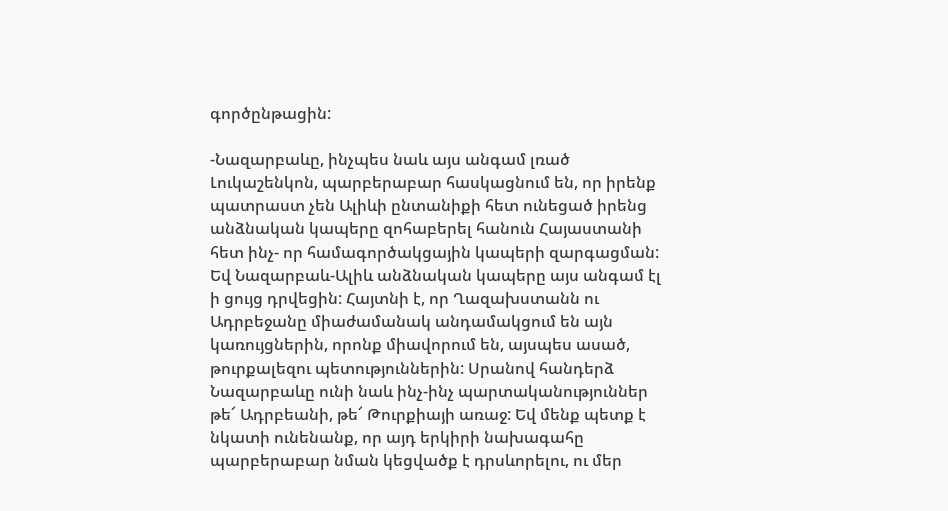գործընթացին:

-Նազարբաևը, ինչպես նաև այս անգամ լռած Լուկաշենկոն, պարբերաբար հասկացնում են, որ իրենք պատրաստ չեն Ալիևի ընտանիքի հետ ունեցած իրենց անձնական կապերը զոհաբերել հանուն Հայաստանի հետ ինչ- որ համագործակցային կապերի զարգացման: Եվ Նազարբաև-Ալիև անձնական կապերը այս անգամ էլ ի ցույց դրվեցին: Հայտնի է, որ Ղազախստանն ու Ադրբեջանը միաժամանակ անդամակցում են այն կառույցներին, որոնք միավորում են, այսպես ասած, թուրքալեզու պետություններին: Սրանով հանդերձ Նազարբաևը ունի նաև ինչ-ինչ պարտականություններ թե՜ Ադրբեանի, թե՜ Թուրքիայի առաջ: Եվ մենք պետք է նկատի ունենանք, որ այդ երկիրի նախագահը պարբերաբար նման կեցվածք է դրսևորելու, ու մեր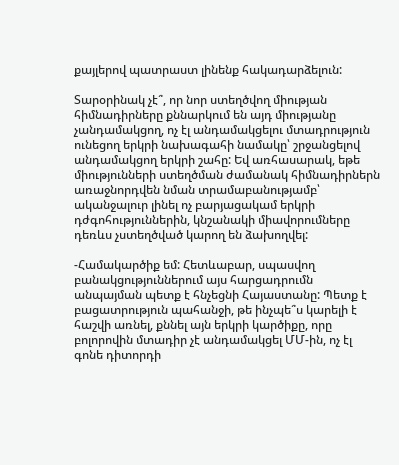քայլերով պատրաստ լինենք հակադարձելուն:

Տարօրինակ չէ՞, որ նոր ստեղծվող միության հիմնադիրները քննարկում են այդ միությանը չանդամակցող, ոչ էլ անդամակցելու մտադրություն ունեցող երկրի նախագահի նամակը՝ շրջանցելով անդամակցող երկրի շահը: Եվ առհասարակ, եթե միությունների ստեղծման ժամանակ հիմնադիրներն առաջնորդվեն նման տրամաբանությամբ՝ ականջալուր լինել ոչ բարյացակամ երկրի դժգոհություններին, կնշանակի միավորումները դեռևս չստեղծված կարող են ձախողվել:

-Համակարծիք եմ: Հետևաբար, սպասվող բանակցություններում այս հարցադրումն անպայման պետք է հնչեցնի Հայաստանը: Պետք է բացատրություն պահանջի, թե ինչպե՞ս կարելի է հաշվի առնել, քննել այն երկրի կարծիքը, որը բոլորովին մտադիր չէ անդամակցել ՄՄ-ին, ոչ էլ գոնե դիտորդի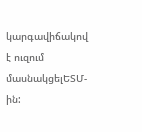կարգավիճակով է ուզում մասնակցելԵՏՄ-ին: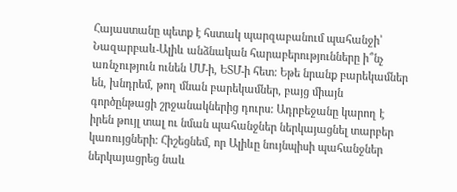Հայաստանը պետք է հստակ պարզաբանում պահանջի՝ Նազարբաև-Ալիև անձնական հարաբերությունները ի՞նչ առնչություն ունեն ՄՄ-ի, ԵՏՄ-ի հետ: Եթե նրանք բարեկամներ են, խնդրեմ, թող մնան բարեկամներ, բայց միայն գործընթացի շրջանակներից դուրս: Ադրբեջանը կարող է իրեն թույլ տալ ու նման պահանջներ ներկայացնել տարբեր կառույցների: Հիշեցնեմ, որ Ալիևը նույնպիսի պահանջներ ներկայացրեց նաև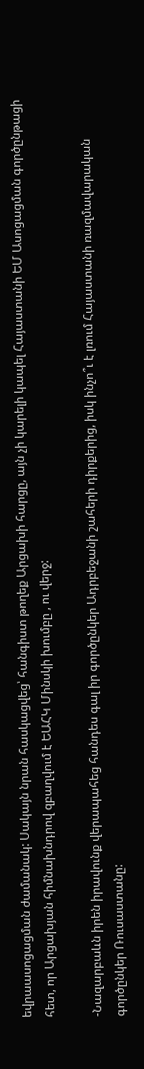եվրաասոցացման ժամանակ: Սակայն նրան հասկացվեց՝ հանգիստ թողեք Արցախի հարցը, այն չի կարելի կապել Հայաստանի ԵՄ Ասոցացման գործընթացի հետ, որ Արցախյան հիմնախնդրով զբաղվում է ԵԱՀԿ Մինսկի խումբը , ու վերջ:

-Նազարբաևն իրեն իրավունք վերապահեց հանդես գալ իր գործընկեր Ադրբեջանի շահերի դիրքերից, իսկ ինչո՞ւ է լռում Հայաստանի ռազմավարական գործընկեր Ռուսաստանը: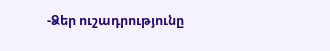-Ձեր ուշադրությունը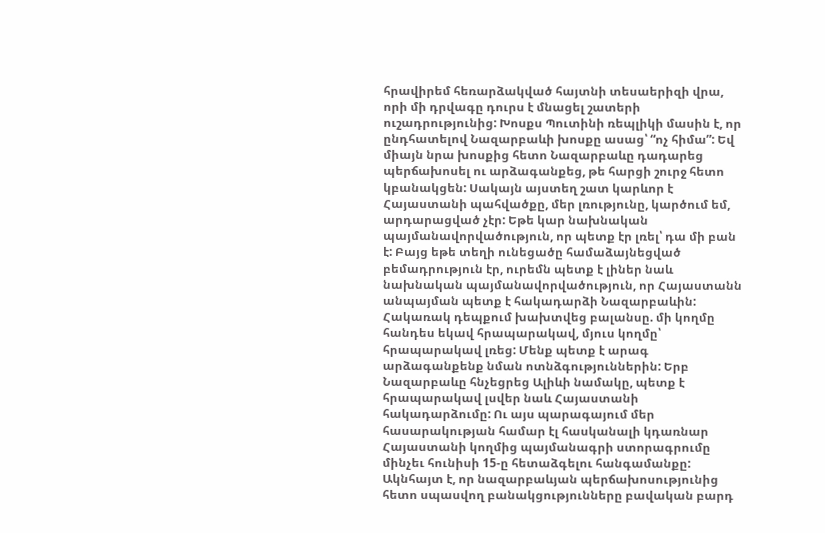հրավիրեմ հեռարձակված հայտնի տեսաերիզի վրա, որի մի դրվագը դուրս է մնացել շատերի ուշադրությունից: Խոսքս Պուտինի ռեպլիկի մասին է, որ ընդհատելով Նազարբաևի խոսքը ասաց՝ “ոչ հիմա”: Եվ միայն նրա խոսքից հետո Նազարբաևը դադարեց պերճախոսել ու արձագանքեց, թե հարցի շուրջ հետո կբանակցեն: Սակայն այստեղ շատ կարևոր է Հայաստանի պահվածքը, մեր լռությունը, կարծում եմ, արդարացված չէր: Եթե կար նախնական պայմանավորվածություն, որ պետք էր լռել՝ դա մի բան է: Բայց եթե տեղի ունեցածը համաձայնեցված բեմադրություն էր, ուրեմն պետք է լիներ նաև նախնական պայմանավորվածություն, որ Հայաստանն անպայման պետք է հակադարձի Նազարբաևին: Հակառակ դեպքում խախտվեց բալանսը. մի կողմը հանդես եկավ հրապարակավ, մյուս կողմը՝ հրապարակավ լռեց: Մենք պետք է արագ արձագանքենք նման ոտնձգություններին: Երբ Նազարբաևը հնչեցրեց Ալիևի նամակը, պետք է հրապարակավ լսվեր նաև Հայաստանի հակադարձումը: Ու այս պարագայում մեր հասարակության համար էլ հասկանալի կդառնար Հայաստանի կողմից պայմանագրի ստորագրումը մինչեւ հունիսի 15-ը հետաձգելու հանգամանքը: Ակնհայտ է, որ նազարբաևյան պերճախոսությունից հետո սպասվող բանակցությունները բավական բարդ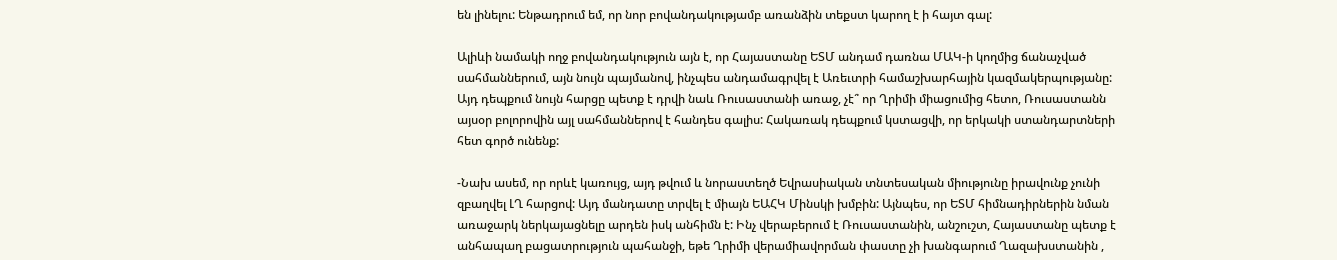են լինելու: Ենթադրում եմ, որ նոր բովանդակությամբ առանձին տեքստ կարող է ի հայտ գալ:

Ալիևի նամակի ողջ բովանդակություն այն է, որ Հայաստանը ԵՏՄ անդամ դառնա ՄԱԿ-ի կողմից ճանաչված սահմաններում, այն նույն պայմանով, ինչպես անդամագրվել է Առեւտրի համաշխարհային կազմակերպությանը: Այդ դեպքում նույն հարցը պետք է դրվի նաև Ռուսաստանի առաջ, չէ՞ որ Ղրիմի միացումից հետո, Ռուսաստանն այսօր բոլորովին այլ սահմաններով է հանդես գալիս: Հակառակ դեպքում կստացվի, որ երկակի ստանդարտների հետ գործ ունենք:

-Նախ ասեմ, որ որևէ կառույց, այդ թվում և նորաստեղծ Եվրասիական տնտեսական միությունը իրավունք չունի զբաղվել ԼՂ հարցով: Այդ մանդատը տրվել է միայն ԵԱՀԿ Մինսկի խմբին: Այնպես, որ ԵՏՄ հիմնադիրներին նման առաջարկ ներկայացնելը արդեն իսկ անհիմն է: Ինչ վերաբերում է Ռուսաստանին, անշուշտ, Հայաստանը պետք է անհապաղ բացատրություն պահանջի, եթե Ղրիմի վերամիավորման փաստը չի խանգարում Ղազախստանին ,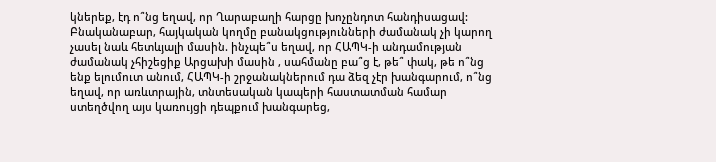կներեք, էդ ո՞նց եղավ, որ Ղարաբաղի հարցը խոչընդոտ հանդիսացավ: Բնականաբար, հայկական կողմը բանակցությունների ժամանակ չի կարող չասել նաև հետևյալի մասին. ինչպե՞ս եղավ, որ ՀԱՊԿ-ի անդամության ժամանակ չհիշեցիք Արցախի մասին , սահմանը բա՞ց է, թե՞ փակ, թե ո՞նց ենք ելումուտ անում, ՀԱՊԿ-ի շրջանակներում դա ձեզ չէր խանգարում, ո՞նց եղավ, որ առևտրային, տնտեսական կապերի հաստատման համար ստեղծվող այս կառույցի դեպքում խանգարեց,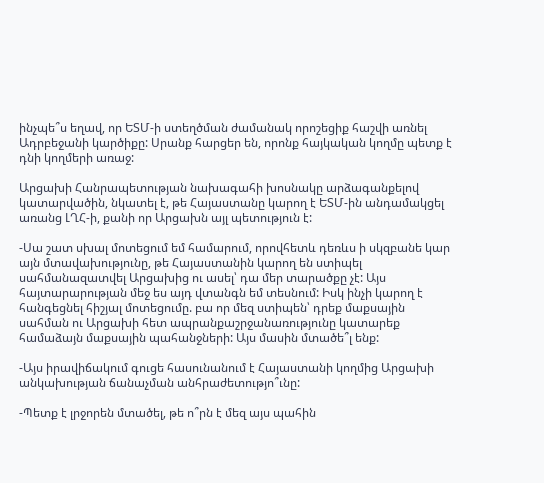ինչպե՞ս եղավ, որ ԵՏՄ-ի ստեղծման ժամանակ որոշեցիք հաշվի առնել Ադրբեջանի կարծիքը: Սրանք հարցեր են, որոնք հայկական կողմը պետք է դնի կողմերի առաջ:

Արցախի Հանրապետության նախագահի խոսնակը արձագանքելով կատարվածին, նկատել է, թե Հայաստանը կարող է ԵՏՄ-ին անդամակցել առանց ԼՂՀ-ի, քանի որ Արցախն այլ պետություն է:

-Սա շատ սխալ մոտեցում եմ համարում, որովհետև դեռևս ի սկզբանե կար այն մտավախությունը, թե Հայաստանին կարող են ստիպել սահմանազատվել Արցախից ու ասել՝ դա մեր տարածքը չէ: Այս հայտարարության մեջ ես այդ վտանգն եմ տեսնում: Իսկ ինչի կարող է հանգեցնել հիշյալ մոտեցումը. բա որ մեզ ստիպեն՝ դրեք մաքսային սահման ու Արցախի հետ ապրանքաշրջանառությունը կատարեք համաձայն մաքսային պահանջների: Այս մասին մտածե՞լ ենք:

-Այս իրավիճակում գուցե հասունանում է Հայաստանի կողմից Արցախի անկախության ճանաչման անհրաժետությո՞ւնը:

-Պետք է լրջորեն մտածել, թե ո՞րն է մեզ այս պահին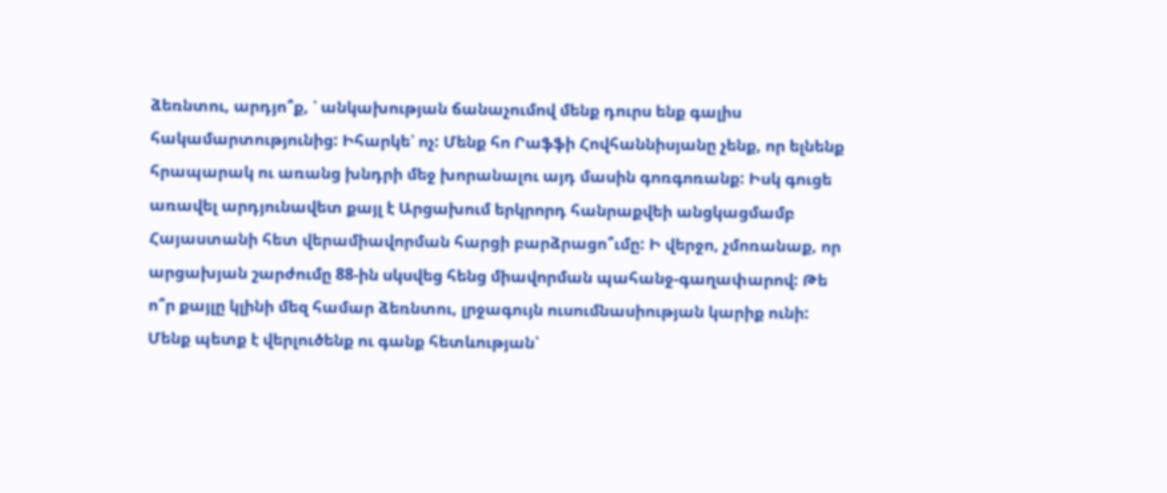ձեռնտու, արդյո՞ք, ՝ անկախության ճանաչումով մենք դուրս ենք գալիս հակամարտությունից: Իհարկե՝ ոչ: Մենք հո Րաֆֆի Հովհաննիսյանը չենք, որ ելնենք հրապարակ ու առանց խնդրի մեջ խորանալու այդ մասին գոռգոռանք: Իսկ գուցե առավել արդյունավետ քայլ է Արցախում երկրորդ հանրաքվեի անցկացմամբ Հայաստանի հետ վերամիավորման հարցի բարձրացո՞ւմը: Ի վերջո, չմոռանաք, որ արցախյան շարժումը 88-ին սկսվեց հենց միավորման պահանջ-գաղափարով: Թե ո՞ր քայլը կլինի մեզ համար ձեռնտու, լրջագույն ուսումնասիության կարիք ունի: Մենք պետք է վերլուծենք ու գանք հետևության՝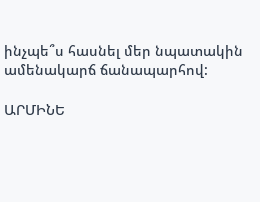ինչպե՞ս հասնել մեր նպատակին ամենակարճ ճանապարհով:

ԱՐՄԻՆԵ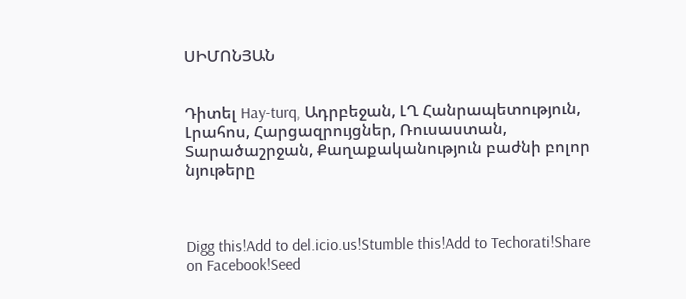ՍԻՄՈՆՅԱՆ


Դիտել Hay-turq, Ադրբեջան, ԼՂ Հանրապետություն, Լրահոս, Հարցազրույցներ, Ռուսաստան, Տարածաշրջան, Քաղաքականություն բաժնի բոլոր նյութերը



Digg this!Add to del.icio.us!Stumble this!Add to Techorati!Share on Facebook!Seed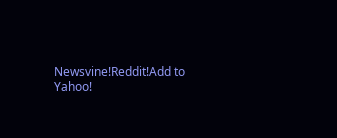Newsvine!Reddit!Add to Yahoo!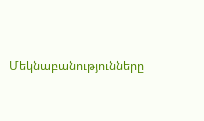Մեկնաբանությունները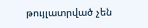թույլատրված չեն